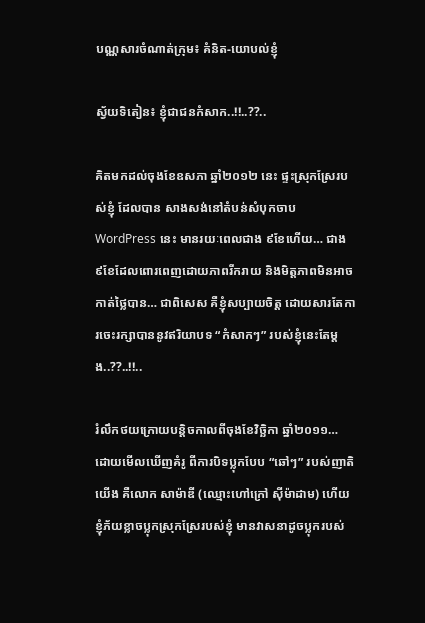បណ្ណសារចំណាត់ក្រុម៖ គំនិត-យោបល់ខ្ញុំ

ស្វ័យទិតៀន៖ ខ្ញុំជាជនកំសាក..!!..??..

គិតមកដល់ចុងខែឧសភា ឆ្នាំ២០១២ នេះ ផ្ទះស្រុកស្រែរបស់ខ្ញុំ ដែលបាន សាងសង់នៅតំបន់សំបុកចាប WordPress នេះ មានរយៈពេលជាង ៩ខែហើយ… ជាង ៩ខែដែលពោរពេញដោយភាពរីករាយ និងមិត្តភាពមិនអាចកាត់ថ្លៃបាន… ជាពិសេស គឺខ្ញុំសប្បាយចិត្ត ដោយសារតែការចេះរក្សាបាននូវឥរិយាបទ “កំសាកៗ” របស់ខ្ញុំនេះតែម្តង..??..!!..

រំលឹកថយក្រោយបន្តិចកាលពីចុងខែវិច្ឆិកា ឆ្នាំ២០១១… ដោយមើលឃើញគំរូ ពីការបិទប្លុកបែប “ឆៅៗ” របស់ញាតិយើង គឺលោក សាម៉ាឌី (ឈ្មោះហៅក្រៅ ស៊ីម៉ាដាម) ហើយខ្ញុំភ័យខ្លាចប្លុកស្រុកស្រែរបស់ខ្ញុំ មានវាសនាដូចប្លុករបស់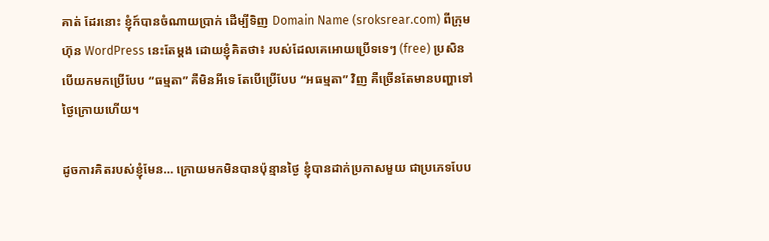គាត់ ដែរនោះ ខ្ញុំក៍បានចំណាយប្រាក់ ដើម្បីទិញ Domain Name (sroksrear.com) ពីក្រុមហ៊ុន WordPress នេះតែម្តង ដោយខ្ញុំគិតថា៖ របស់ដែលគេអោយប្រើទទេៗ (free) ប្រសិនបើយកមកប្រើបែប “ធម្មតា” គឺមិនអីទេ តែបើប្រើបែប “អធម្មតា” វិញ គឺច្រើនតែមានបញ្ហាទៅថ្ងៃក្រោយហើយ។

ដូចការគិតរបស់ខ្ញុំមែន… ក្រោយមកមិនបានប៉ុន្មានថ្ងៃ ខ្ញុំបានដាក់ប្រកាសមួយ ជាប្រភេទបែប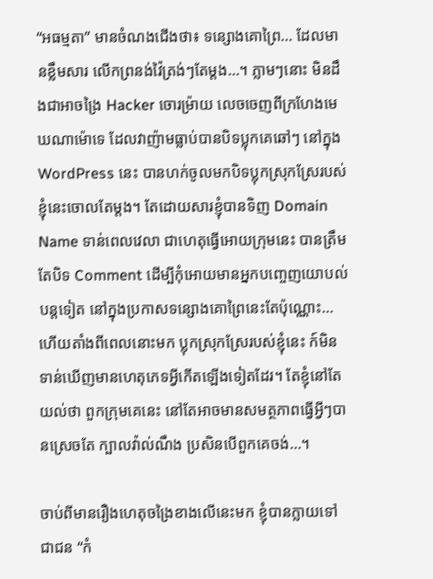“អធម្មតា” មានចំណងជើងថា៖ ទន្សោងគោព្រៃ… ដែលមានខ្លឹមសារ លើកព្រនង់វ៉ៃត្រង់ៗតែម្តង…។ ភ្លាមៗនោះ មិនដឹងជាអាចង្រៃ Hacker ចោរម្រ៉ាយ លេចចេញពីក្រហែងមេឃណាម៉ោទេ ដែលវាញ៉ាមធ្លាប់បានបិទប្លុកគេឆៅៗ នៅក្នុង WordPress នេះ បានហក់ចូលមកបិទប្លុកស្រុកស្រែរបស់ខ្ញុំនេះចោលតែម្តង។ តែដោយសារខ្ញុំបានទិញ Domain Name ទាន់ពេលវេលា ជាហេតុធ្វើអោយក្រុមនេះ បានត្រឹមតែបិទ Comment ដើម្បីកុំអោយមានអ្នកបញ្ចេញយោបល់បន្តទៀត នៅក្នុងប្រកាសទន្សោងគោព្រៃនេះតែប៉ុណ្ណោះ… ហើយតាំងពីពេលនោះមក ប្លុកស្រុកស្រែរបស់ខ្ញុំនេះ ក៍មិនទាន់ឃើញមានហេតុភេទអ្វីកើតឡើងទៀតដែរ។ តែខ្ញុំនៅតែយល់ថា ពួកក្រុមគេនេះ នៅតែអាចមានសមត្ថភាពធ្វើអ្វីៗបានស្រេចតែ ក្បាលវ៉ាល់ណឹង ប្រសិនបើពួកគេចង់…។

ចាប់ពីមានរឿងហេតុចង្រៃខាងលើនេះមក ខ្ញុំបានក្លាយទៅជាជន “កំ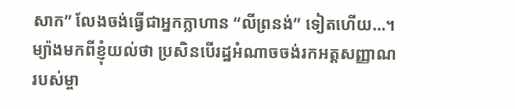សាក” លែងចង់ធ្វើជាអ្នកក្លាហាន “លីព្រនង់” ទៀតហើយ…។ ម្យ៉ាងមកពីខ្ញុំយល់ថា ប្រសិនបើរដ្ឋអំណាចចង់រកអត្តសញ្ញាណរបស់ម្ចា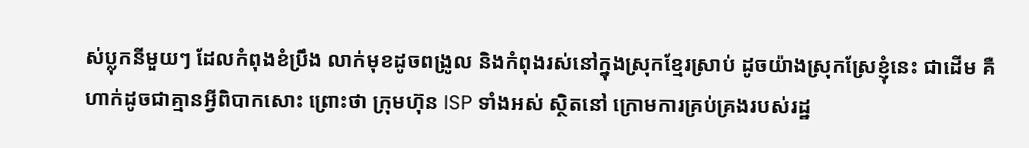ស់ប្លុកនីមួយៗ ដែលកំពុងខំប្រឹង លាក់មុខដូចពង្រូល និងកំពុងរស់នៅក្នុងស្រុកខ្មែរស្រាប់ ដូចយ៉ាងស្រុកស្រែខ្ញុំនេះ ជាដើម គឺហាក់ដូចជាគ្មានអ្វីពិបាកសោះ ព្រោះថា ក្រុមហ៊ុន ISP ទាំងអស់ ស្ថិតនៅ ក្រោមការគ្រប់គ្រងរបស់រដ្ឋ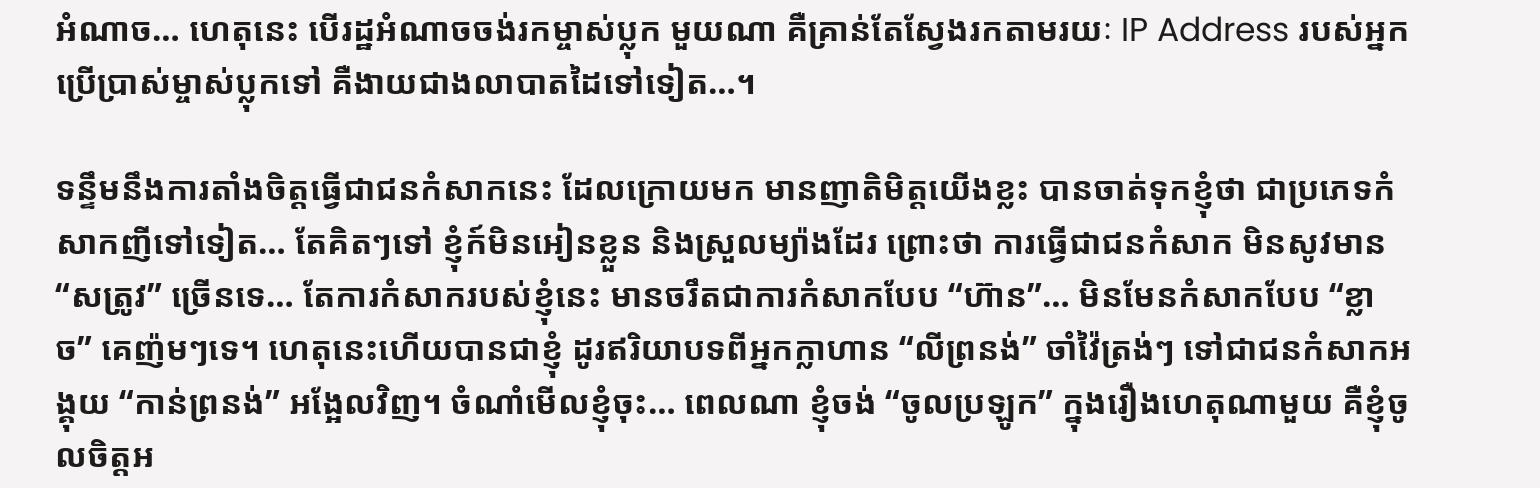អំណាច… ហេតុនេះ បើរដ្ឋអំណាចចង់រកម្ចាស់ប្លុក មួយណា គឺគ្រាន់តែស្វែងរកតាមរយៈ IP Address របស់អ្នកប្រើប្រាស់ម្ចាស់ប្លុកទៅ គឺងាយជាងលាបាតដៃទៅទៀត…។

ទន្ទឹមនឹងការតាំងចិត្តធ្វើជាជនកំសាកនេះ ដែលក្រោយមក មានញាតិមិត្តយើងខ្លះ បានចាត់ទុកខ្ញុំថា ជាប្រភេទកំសាកញីទៅទៀត… តែគិតៗទៅ ខ្ញុំក៍មិនអៀនខ្លួន និងស្រួលម្យ៉ាងដែរ ព្រោះថា ការធ្វើជាជនកំសាក មិនសូវមាន “សត្រូវ” ច្រើនទេ… តែការកំសាករបស់ខ្ញុំនេះ មានចរឹតជាការកំសាកបែប “ហ៊ាន”… មិនមែនកំសាកបែប “ខ្លាច” គេញ៉មៗទេ។ ហេតុនេះហើយបានជាខ្ញុំ ដូរឥរិយាបទពីអ្នកក្លាហាន “លីព្រនង់” ចាំវ៉ៃត្រង់ៗ ទៅជាជនកំសាកអង្គុយ “កាន់ព្រនង់” អង្អែលវិញ។ ចំណាំមើលខ្ញុំចុះ… ពេលណា ខ្ញុំចង់ “ចូលប្រឡូក” ក្នុងរឿងហេតុណាមួយ គឺខ្ញុំចូលចិត្តអ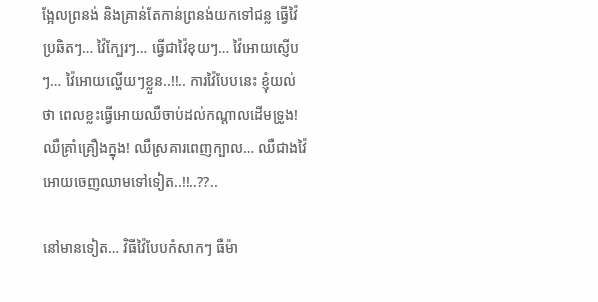ង្អែលព្រនង់ និងគ្រាន់តែកាន់ព្រនង់យកទៅជន្ល ធ្វើវ៉ៃប្រឆិតៗ… វ៉ៃក្បែរៗ… ធ្វើជាវ៉ៃខុយៗ… វ៉ៃអោយស្ញើបៗ… វ៉ៃអោយល្ហើយៗខ្លួន..!!.. ការវ៉ៃបែបនេះ ខ្ញុំយល់ថា ពេលខ្លះធ្វើអោយឈឺចាប់ដល់កណ្តាលដើមទ្រូង! ឈឺគ្រាំគ្រឿងក្នុង! ឈឺស្រគារពេញក្បាល… ឈឺជាងវ៉ៃអោយចេញឈាមទៅទៀត..!!..??..

នៅមានទៀត… វិធីវ៉ៃបែបកំសាកៗ ធឺម៉ា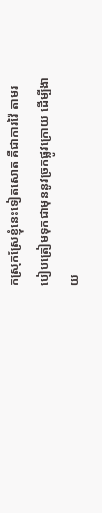កស្រុកស្រែខ្ញុំនេះទៀតសោត គឺជាការវ៉ៃ តាមរបៀបត្រៀមទុកជាមុននូវច្រកផ្លូវក្រោយ ដើម្បីងាយ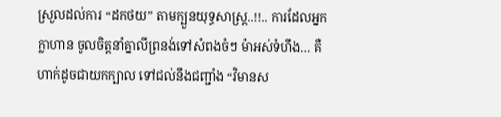ស្រួលដល់ការ “ដកថយ” តាមក្បួនយុទ្ធសាស្រ្ត..!!.. ការដែលអ្នកក្លាហាន ចូលចិត្តនាំគ្នាលីព្រនង់ទៅសំពងចំៗ ម៉ាអស់ទំហឹង… គឺហាក់ដូចជាយកក្បាល ទៅជល់នឹងជញ្ជាំង “វិមានស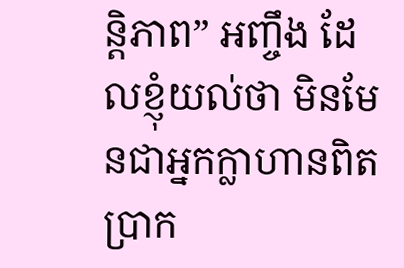ន្តិភាព” អញ្ចឹង ដែលខ្ញុំយល់ថា មិនមែនជាអ្នកក្លាហានពិតប្រាក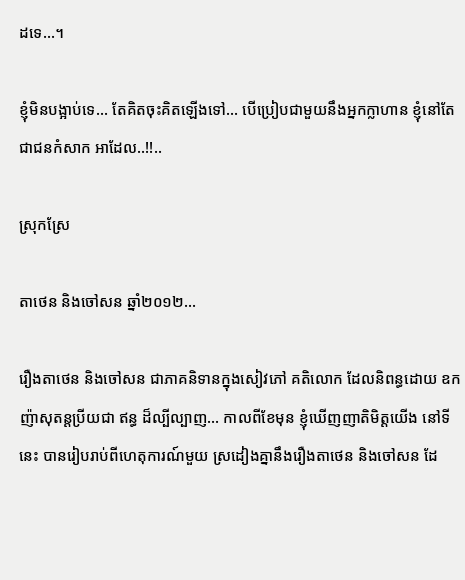ដទេ…។

ខ្ញុំមិនបង្អាប់ទេ… តែគិតចុះគិតឡើងទៅ… បើប្រៀបជាមួយនឹងអ្នកក្លាហាន ខ្ញុំនៅតែជាជនកំសាក អាដែល..!!..

ស្រុកស្រែ

តាថេន និងចៅសន ឆ្នាំ២០១២…

រឿងតាថេន និងចៅសន ជាភាគនិទានក្នុងសៀវភៅ គតិលោក ដែលនិពន្ធដោយ ឧកញ៉ាសុតន្តប្រីយជា ឥន្ធ ដ៏ល្បីល្បាញ… កាលពីខែមុន ខ្ញុំឃើញញាតិមិត្តយើង នៅទីនេះ បានរៀបរាប់ពីហេតុការណ៍មួយ ស្រដៀងគ្នានឹងរឿងតាថេន និងចៅសន ដែ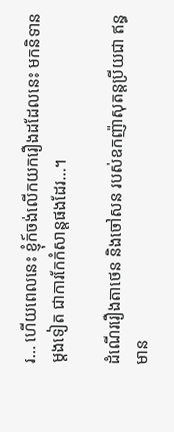រ… ហើយពេលនេះ ខ្ញុំក៍ចង់លើកយករឿងដដែលនេះ មកនិទានម្តងទៀត ជាការកែកំសាន្តផងដែរ…។

ដំណើររឿងតាថេន និងចៅសន របស់ឧកញ៉ាសុតន្តប្រីយជា ឥន្ធ មាន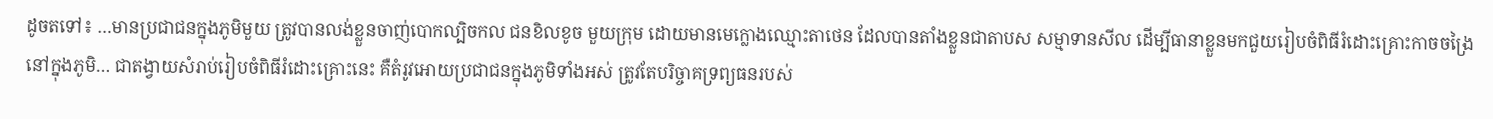ដូចតទៅ៖ …មានប្រជាជនក្នុងភូមិមួយ ត្រូវបានលង់ខ្លួនចាញ់បោកល្បិចកល ជនខិលខូច មួយក្រុម ដោយមានមេក្លោងឈ្មោះតាថេន ដែលបានតាំងខ្លួនជាតាបស សម្មាទានសីល ដើម្បីធានាខ្លួនមកជួយរៀបចំពិធីរំដោះគ្រោះកាចចង្រៃនៅក្នុងភូមិ… ជាតង្វាយសំរាប់រៀបចំពិធីរំដោះគ្រោះនេះ គឺតំរូវអោយប្រជាជនក្នុងភូមិទាំងអស់ ត្រូវតែបរិច្ចាគទ្រព្យធនរបស់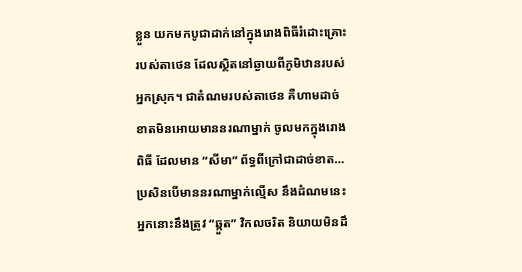ខ្លួន យកមកបូជាដាក់នៅក្នុងរោងពិធីរំដោះគ្រោះ របស់តាថេន ដែលស្ថិតនៅឆ្ងាយពីភូមិឋានរបស់អ្នកស្រុក។ ជាតំណមរបស់តាថេន គឺហាមដាច់ខាតមិនអោយមាននរណាម្នាក់ ចូលមកក្នុងរោងពិធី ដែលមាន “សីមា” ព័ទ្ធពីក្រៅជាដាច់ខាត… ប្រសិនបើមាននរណាម្នាក់ល្មើស នឹងដំណមនេះ អ្នកនោះនឹងត្រូវ “ឆ្កួត” វិកលចរិត និយាយមិនដឹ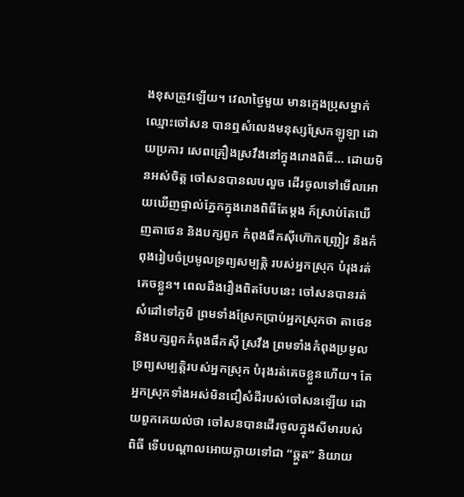ងខុសត្រូវឡើយ។ វេលាថ្ងៃមួយ មានក្មេងប្រុសម្នាក់ ឈ្មោះចៅសន បានឮសំលេងមនុស្សស្រែកឡូឡា ដោយប្រការ សេពគ្រឿងស្រវឹងនៅក្នុងរោងពិធី… ដោយមិនអស់ចិត្ត ចៅសនបានលបលួច ដើរចូលទៅមើលអោយឃើញផ្ទាល់ភ្នែកក្នុងរោងពិធីតែម្តង ក៍ស្រាប់តែឃើញតាថេន និងបក្សពួក កំពុងផឹកស៊ីហ៊ោកញ្ជ្រៀវ និងកំពុងរៀបចំប្រមូលទ្រព្យសម្បត្តិ របស់អ្នកស្រុក បំរុងរត់គេចខ្លួន។ ពេលដឹងរឿងពិតបែបនេះ ចៅសនបានរត់ សំដៅទៅភូមិ ព្រមទាំងស្រែកប្រាប់អ្នកស្រុកថា តាថេន និងបក្សពួកកំពុងផឹកស៊ី ស្រវឹង ព្រមទាំងកំពុងប្រមូលទ្រព្យសម្បត្តិរបស់អ្នកស្រុក បំរុងរត់គេចខ្លួនហើយ។ តែអ្នកស្រុកទាំងអស់មិនជឿសំដីរបស់ចៅសនឡើយ ដោយពួកគេយល់ថា ចៅសនបានដើរចូលក្នុងសីមារបស់ពិធី ទើបបណ្តាលអោយក្លាយទៅជា “ឆ្កួត” និយាយ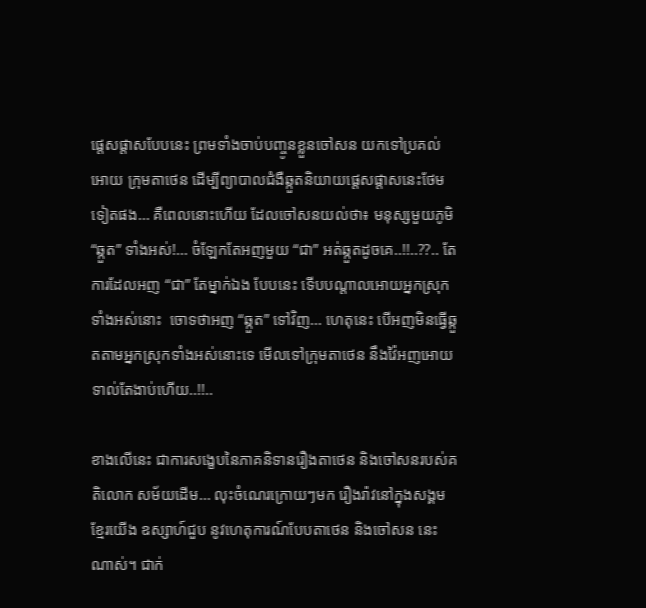ផ្តេសផ្តាសបែបនេះ ព្រមទាំងចាប់បញ្ចូនខ្លួនចៅសន យកទៅប្រគល់អោយ ក្រុមតាថេន ដើម្បីព្យាបាលជំងឺឆ្កួតនិយាយផ្តេសផ្តាសនេះថែមទៀតផង… គឺពេលនោះហើយ ដែលចៅសនយល់ថា៖ មនុស្សមួយភូមិ “ឆ្កួត” ទាំងអស់!… ចំឡែកតែអញមួយ “ជា” អត់ឆ្កួតដូចគេ..!!..??.. តែការដែលអញ “ជា” តែម្នាក់ឯង បែបនេះ ទើបបណ្តាលអោយអ្នកស្រុកទាំងអស់នោះ  ចោទថាអញ “ឆ្កួត” ទៅវិញ… ហេតុនេះ បើអញមិនធ្វើឆ្កួតតាមអ្នកស្រុកទាំងអស់នោះទេ មើលទៅក្រុមតាថេន នឹងវ៉ៃអញអោយទាល់តែងាប់ហើយ..!!..

ខាងលើនេះ ជាការសង្ខេបនៃភាគនិទានរឿងតាថេន និងចៅសនរបស់គតិលោក សម័យដើម… លុះចំណេរក្រោយៗមក រឿងរ៉ាវនៅក្នុងសង្គមខ្មែរយើង ឧស្សាហ៍ជួប នូវហេតុការណ៍បែបតាថេន និងចៅសន នេះណាស់។ ជាក់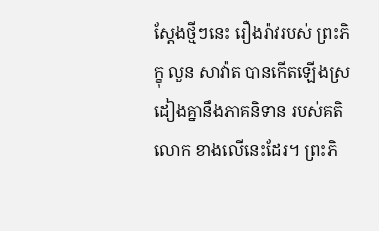ស្តែងថ្មីៗនេះ រឿងរ៉ាវរបស់ ព្រះភិក្ខុ លួន សាវ៉ាត បានកើតឡើងស្រដៀងគ្នានឹងភាគនិទាន របស់គតិលោក ខាងលើនេះដែរ។ ព្រះភិ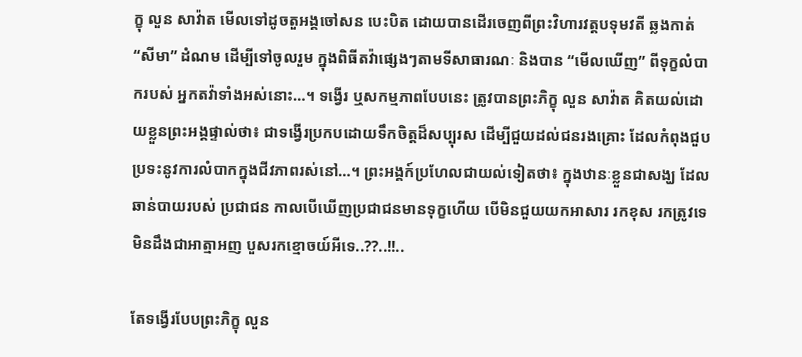ក្ខុ លួន សាវ៉ាត មើលទៅដូចតួអង្គចៅសន បេះបិត ដោយបានដើរចេញពីព្រះវិហារវត្តបទុមវតី ឆ្លងកាត់ “សីមា” ដំណម ដើម្បីទៅចូលរួម ក្នុងពិធីតវ៉ាផ្សេងៗតាមទីសាធារណៈ និងបាន “មើលឃើញ” ពីទុក្ខលំបាករបស់ អ្នកតវ៉ាទាំងអស់នោះ…។ ទង្វើរ ឬសកម្មភាពបែបនេះ ត្រូវបានព្រះភិក្ខុ លួន សាវ៉ាត គិតយល់ដោយខ្លួនព្រះអង្គផ្ទាល់ថា៖ ជាទង្វើរប្រកបដោយទឹកចិត្តដ៏សប្បុរស ដើម្បីជួយដល់ជនរងគ្រោះ ដែលកំពុងជួបប្រទះនូវការលំបាកក្នុងជីវភាពរស់នៅ…។ ព្រះអង្គក៍ប្រហែលជាយល់ទៀតថា៖ ក្នុងឋានៈខ្លួនជាសង្ឃ ដែលឆាន់បាយរបស់ ប្រជាជន កាលបើឃើញប្រជាជនមានទុក្ខហើយ បើមិនជួយយកអាសារ រកខុស រកត្រូវទេ មិនដឹងជាអាត្មាអញ បួសរកខ្មោចយ៍អីទេ..??..!!..

តែទង្វើរបែបព្រះភិក្ខុ លួន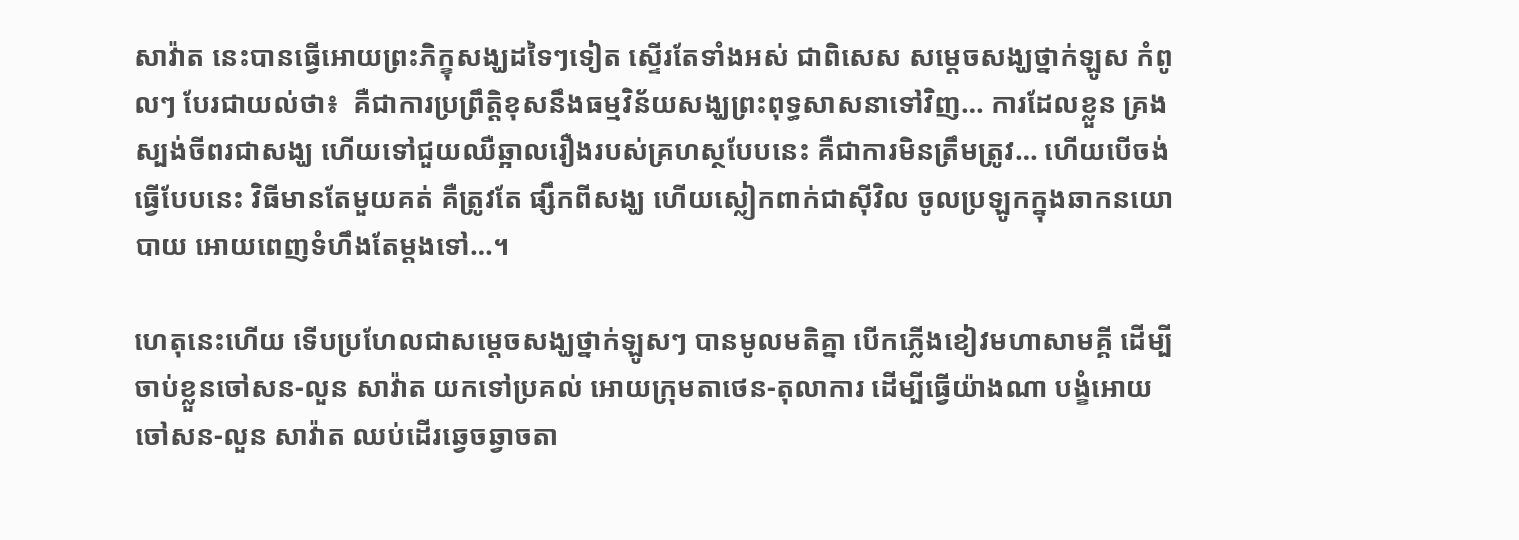សាវ៉ាត នេះបានធ្វើអោយព្រះភិក្ខុសង្ឃដទៃៗទៀត ស្ទើរតែទាំងអស់ ជាពិសេស សម្តេចសង្ឃថ្នាក់ឡូស កំពូលៗ បែរជាយល់ថា៖  គឺជាការប្រព្រឹត្តិខុសនឹងធម្មវិន័យសង្ឃព្រះពុទ្ធសាសនាទៅវិញ… ការដែលខ្លួន គ្រងស្បង់ចីពរជាសង្ឃ ហើយទៅជួយឈឺឆ្អាលរឿងរបស់គ្រហស្ថបែបនេះ គឺជាការមិនត្រឹមត្រូវ… ហើយបើចង់ធ្វើបែបនេះ វិធីមានតែមួយគត់ គឺត្រូវតែ ផ្សឹកពីសង្ឃ ហើយស្លៀកពាក់ជាស៊ីវិល ចូលប្រឡូកក្នុងឆាកនយោបាយ អោយពេញទំហឹងតែម្តងទៅ…។

ហេតុនេះហើយ ទើបប្រហែលជាសម្តេចសង្ឃថ្នាក់ឡូសៗ បានមូលមតិគ្នា បើកភ្លើងខៀវមហាសាមគ្គី ដើម្បីចាប់ខ្លួនចៅសន-លួន សាវ៉ាត យកទៅប្រគល់ អោយក្រុមតាថេន-តុលាការ ដើម្បីធ្វើយ៉ាងណា បង្ខំអោយ ចៅសន-លួន សាវ៉ាត ឈប់ដើរឆ្វេចឆ្វាចតា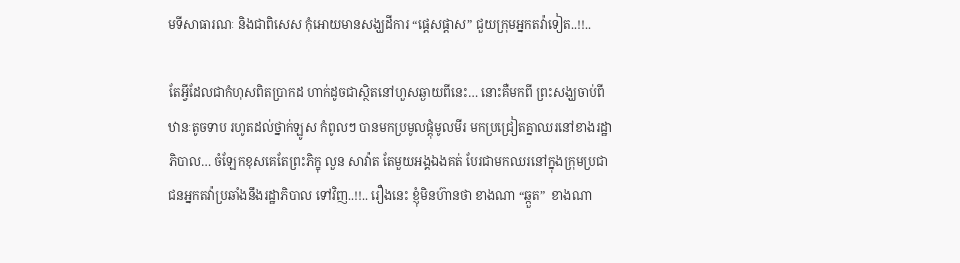មទីសាធារណៈ និងជាពិសេស កុំអោយមានសង្ឃដីការ “ផ្តេសផ្តាស” ជួយក្រុមអ្នកតវ៉ាទៀត..!!..

តែអ្វីដែលជាកំហុសពិតប្រាកដ ហាក់ដូចជាស្ថិតនៅហួសឆ្ងាយពីនេះ… នោះគឺមកពី ព្រះសង្ឃចាប់ពីឋានៈតូចទាប រហូតដល់ថ្នាក់ឡូស កំពូលៗ បានមកប្រមូលផ្តុំមូលមីរ មកប្រជ្រៀតគ្នាឈរនៅខាងរដ្ឋាភិបាល… ចំឡែកខុសគេតែព្រះភិក្ខុ លួន សាវ៉ាត តែមួយអង្គឯងគត់ បែរជាមកឈរនៅក្នុងក្រុមប្រជាជនអ្នកតវ៉ាប្រឆាំងនឹងរដ្ឋាភិបាល ទៅវិញ..!!.. រឿងនេះ ខ្ញុំមិនហ៊ានថា ខាងណា “ឆ្កួត”  ខាងណា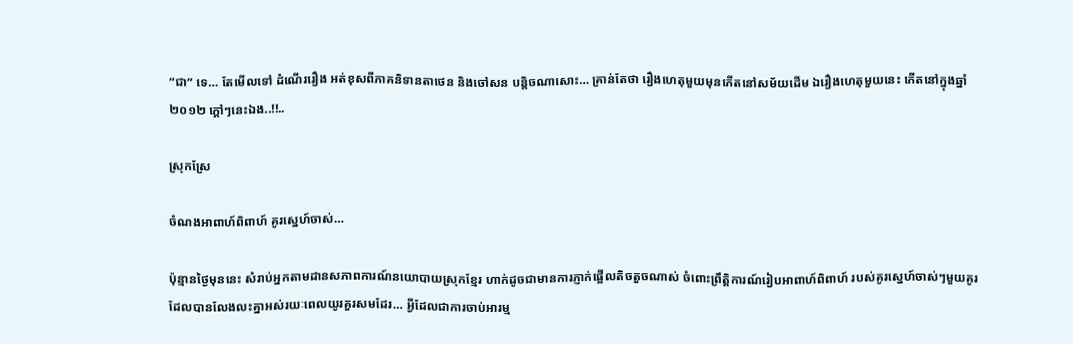“ជា” ទេ… តែមើលទៅ ដំណើររឿង អត់ខុសពីភាគនិទានតាថេន និងចៅសន បន្តិចណាសោះ… គ្រាន់តែថា រឿងហេតុមួយមុនកើតនៅសម័យដើម ឯរឿងហេតុមួយនេះ កើតនៅក្នុងឆ្នាំ២០១២ ក្តៅៗនេះឯង..!!..

ស្រុកស្រែ

ចំណងអាពាហ៍ពិពាហ៍ គូរស្នេហ៍ចាស់…

ប៉ុន្មានថ្ងៃមុននេះ សំរាប់អ្នកតាមដានសភាពការណ៍នយោបាយស្រុកខ្មែរ ហាក់ដូចជាមានការភ្ញាក់ផ្អើលតិចតួចណាស់ ចំពោះព្រឹត្តិការណ៍រៀបអាពាហ៍ពិពាហ៍ របស់គូរស្នេហ៍ចាស់ៗមួយគូរ ដែលបានលែងលះគ្នាអស់រយៈពេលយូរគួរសមដែរ… អ្វីដែលជាការចាប់អារម្ម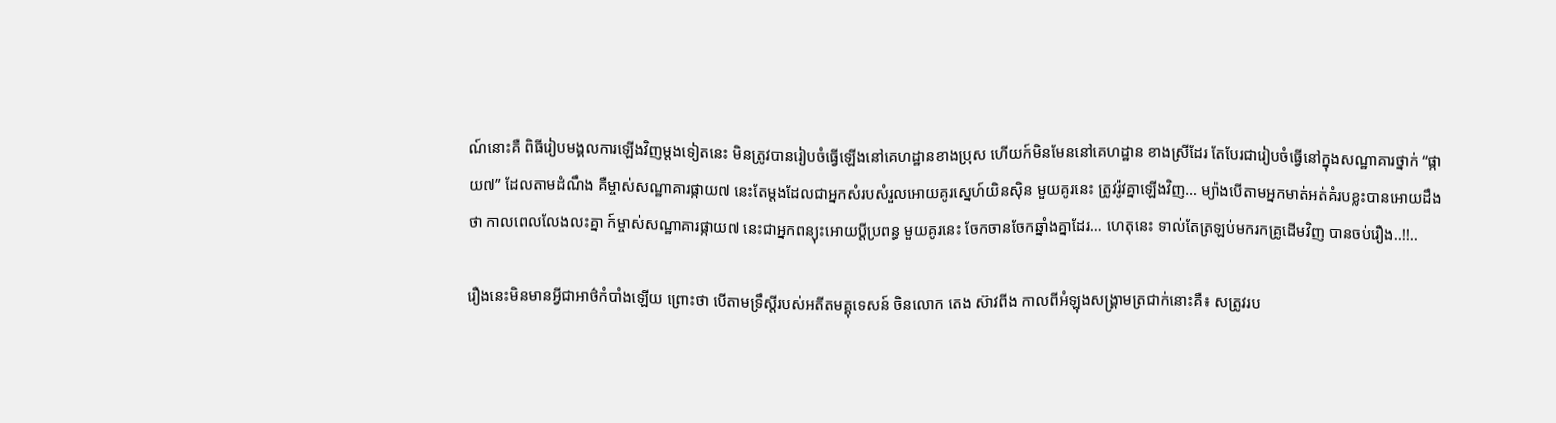ណ៍នោះគឺ ពិធីរៀបមង្គលការឡើងវិញម្តងទៀតនេះ មិនត្រូវបានរៀបចំធ្វើឡើងនៅគេហដ្ឋានខាងប្រុស ហើយក៍មិនមែននៅគេហដ្ឋាន ខាងស្រីដែរ តែបែរជារៀបចំធ្វើនៅក្នុងសណ្ឋាគារថ្នាក់ “ផ្កាយ៧” ដែលតាមដំណឹង គឺម្ចាស់សណ្ឋាគារផ្កាយ៧ នេះតែម្តងដែលជាអ្នកសំរបសំរួលអោយគូរស្នេហ៍យិនស៊ិន មួយគូរនេះ ត្រូវរ៉ូវគ្នាឡើងវិញ… ម្យ៉ាងបើតាមអ្នកមាត់អត់គំរបខ្លះបានអោយដឹងថា កាលពេលលែងលះគ្នា ក៍ម្ចាស់សណ្ឋាគារផ្កាយ៧ នេះជាអ្នកពន្យុះអោយប្តីប្រពន្ធ មួយគូរនេះ ចែកចានចែកឆ្នាំងគ្នាដែរ… ហេតុនេះ ទាល់តែត្រឡប់មករកគ្រូដើមវិញ បានចប់រឿង..!!..

រឿងនេះមិនមានអ្វីជាអាថ៌កំបាំងឡើយ ព្រោះថា បើតាមទ្រឹស្តីរបស់អតីតមគ្គុទេសន៍ ចិនលោក តេង ស៊ាវពីង កាលពីអំឡុងសង្រ្គាមត្រជាក់នោះគឺ៖ សត្រូវរប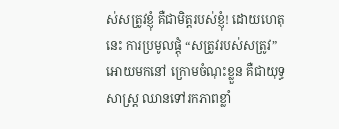ស់សត្រូវខ្ញុំ គឺជាមិត្តរបស់ខ្ញុំ! ដោយហេតុនេះ ការប្រមូលផ្តុំ “សត្រូវរបស់សត្រូវ” អោយមកនៅ ក្រោមចំណុះខ្លួន គឺជាយុទ្ធសាស្រ្ត ឈានទៅរកភាពខ្លាំ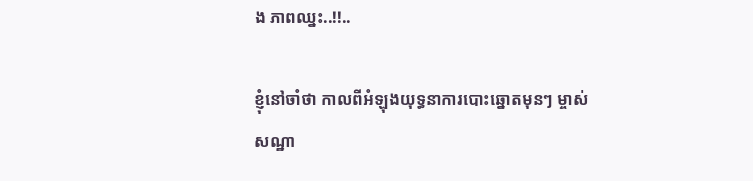ង ភាពឈ្នះ..!!..

ខ្ញុំនៅចាំថា កាលពីអំឡុងយុទ្ធនាការបោះឆ្នោតមុនៗ ម្ចាស់សណ្ឋា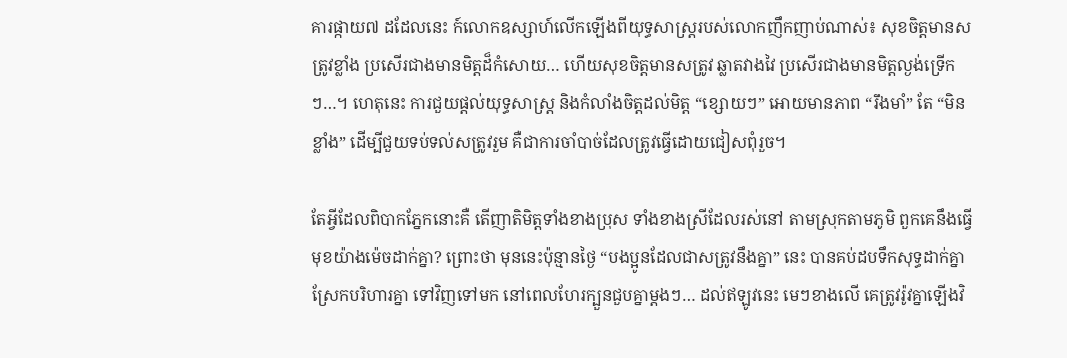គារផ្កាយ៧ ដដែលនេះ ក៍លោកឧស្សាហ៍លើកឡើងពីយុទ្ធសាស្រ្តរបស់លោកញឹកញាប់ណាស់៖ សុខចិត្តមានសត្រូវខ្លាំង ប្រសើរជាងមានមិត្តដ៏កំសោយ… ហើយសុខចិត្តមានសត្រូវ ឆ្លាតវាងវៃ ប្រសើរជាងមានមិត្តល្ងង់ទ្រើកៗ…។ ហេតុនេះ ការជួយផ្តល់យុទ្ធសាស្រ្ត និងកំលាំងចិត្តដល់មិត្ត “ខ្សោយៗ” អោយមានភាព “រឹងមាំ” តែ “មិនខ្លាំង” ដើម្បីជួយទប់ទល់សត្រូវរួម គឺជាការចាំបាច់ដែលត្រូវធ្វើដោយជៀសពុំរួច។

តែអ្វីដែលពិបាកភ្នែកនោះគឺ តើញាតិមិត្តទាំងខាងប្រុស ទាំងខាងស្រីដែលរស់នៅ តាមស្រុកតាមភូមិ ពួកគេនឹងធ្វើមុខយ៉ាងម៉េចដាក់គ្នា? ព្រោះថា មុននេះប៉ុន្មានថ្ងៃ “បងប្អូនដែលជាសត្រូវនឹងគ្នា” នេះ បានគប់ដបទឹកសុទ្ធដាក់គ្នា ស្រែកបរិហារគ្នា ទៅវិញទៅមក នៅពេលហែរក្បួនជួបគ្នាម្តងៗ… ដល់ឥឡូវនេះ មេៗខាងលើ គេត្រូវរ៉ូវគ្នាឡើងវិ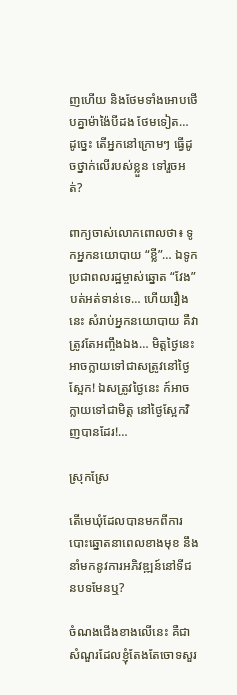ញហើយ និងថែមទាំងអោបថើបគ្នាម៉ាង៉ៃបីដង ថែមទៀត… ដូច្នេះ តើអ្នកនៅក្រោមៗ ធ្វើដូចថ្នាក់លើរបស់ខ្លួន ទៅរួចអត់?

ពាក្យចាស់លោកពោលថា៖ ទូកអ្នកនយោបាយ “ខ្លី”… ឯទូកប្រជាពលរដ្ឋម្ចាស់ឆ្នោត “វែង” បត់អត់ទាន់ទេ… ហើយរឿងនេះ សំរាប់អ្នកនយោបាយ គឺវាត្រូវតែអញ្ចឹងឯង… មិត្តថ្ងៃនេះ អាចក្លាយទៅជាសត្រូវនៅថ្ងៃស្អែក! ឯសត្រូវថ្ងៃនេះ ក៍អាចក្លាយទៅជាមិត្ត នៅថ្ងៃស្អែកវិញបានដែរ!…

ស្រុកស្រែ

តើមេឃុំដែលបានមកពីការបោះឆ្នោតនាពេលខាងមុខ នឹងនាំមកនូវការអភិវឌ្ឍន៍នៅទីជនបទមែនឬ?

ចំណងជើងខាងលើនេះ គឺជាសំណួរដែលខ្ញុំតែងតែចោទសួរ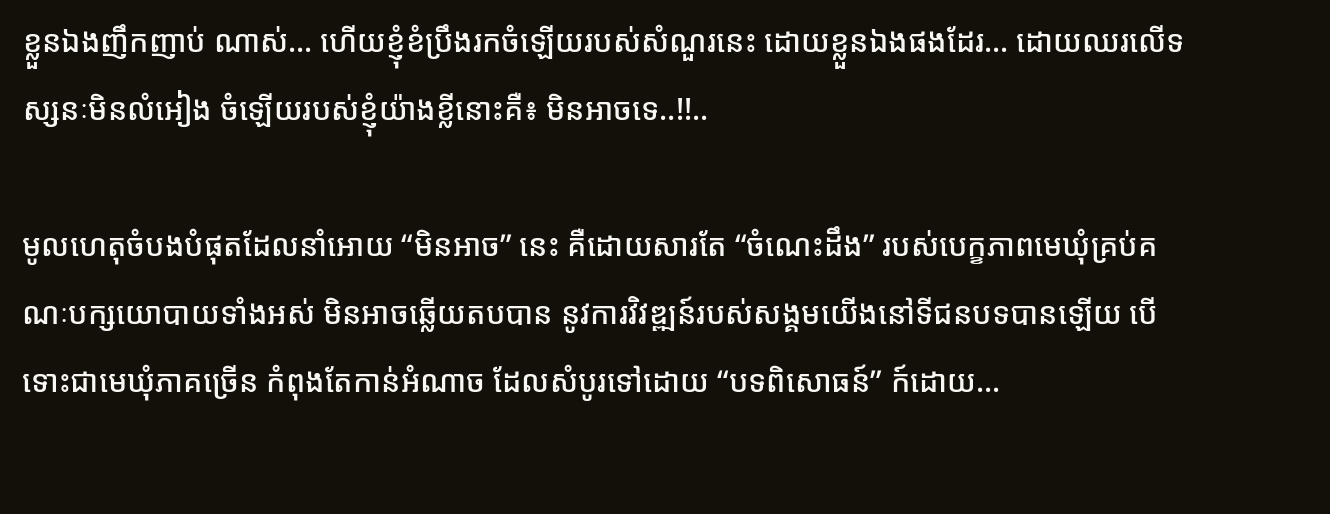ខ្លួនឯងញឹកញាប់ ណាស់… ហើយខ្ញុំខំប្រឹងរកចំឡើយរបស់សំណួរនេះ ដោយខ្លួនឯងផងដែរ… ដោយឈរលើទស្សនៈមិនលំអៀង ចំឡើយរបស់ខ្ញុំយ៉ាងខ្លីនោះគឺ៖ មិនអាចទេ..!!..

មូលហេតុចំបងបំផុតដែលនាំអោយ “មិនអាច” នេះ គឺដោយសារតែ “ចំណេះដឹង” របស់បេក្ខភាពមេឃុំគ្រប់គណៈបក្សយោបាយទាំងអស់ មិនអាចឆ្លើយតបបាន នូវការវិវឌ្ឍន៍របស់សង្គមយើងនៅទីជនបទបានឡើយ បើទោះជាមេឃុំភាគច្រើន កំពុងតែកាន់អំណាច ដែលសំបូរទៅដោយ “បទពិសោធន៍” ក៍ដោយ…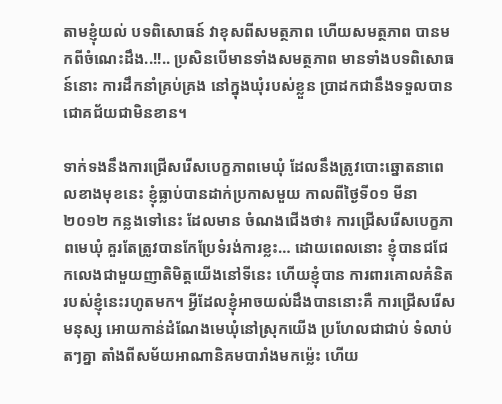តាមខ្ញុំយល់ បទពិសោធន៍ វាខុសពីសមត្ថភាព ហើយសមត្ថភាព បានមកពីចំណេះដឹង..!!.. ប្រសិនបើមានទាំងសមត្ថភាព មានទាំងបទពិសោធន៍នោះ ការដឹកនាំគ្រប់គ្រង នៅក្នុងឃុំរបស់ខ្លួន ប្រាដកជានឹងទទួលបានជោគជ័យជាមិនខាន។

ទាក់ទងនឹងការជ្រើសរើសបេក្ខភាពមេឃុំ ដែលនឹងត្រូវបោះឆ្នោតនាពេលខាងមុខនេះ ខ្ញុំធ្លាប់បានដាក់ប្រកាសមួយ កាលពីថ្ងៃទី០១ មីនា ២០១២ កន្លងទៅនេះ ដែលមាន ចំណងជើងថា៖ ការជ្រើសរើសបេក្ខភាពមេឃុំ គួរតែត្រូវបានកែប្រែទំរង់ការខ្លះ… ដោយពេលនោះ ខ្ញុំបានជជែកលេងជាមួយញាតិមិត្តយើងនៅទីនេះ ហើយខ្ញុំបាន ការពារគោលគំនិតរបស់ខ្ញុំនេះរហូតមក។ អ្វីដែលខ្ញុំអាចយល់ដឹងបាននោះគឺ ការជ្រើសរើសមនុស្ស អោយកាន់ដំណែងមេឃុំនៅស្រុកយើង ប្រហែលជាជាប់ ទំលាប់តៗគ្នា តាំងពីសម័យអាណានិគមបារាំងមកម្ល៉េះ ហើយ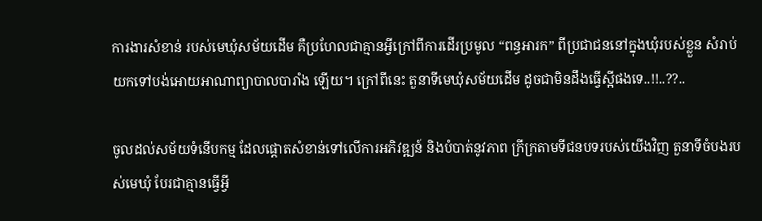ការងារសំខាន់ របស់មេឃុំសម័យដើម គឺប្រហែលជាគ្មានអ្វីក្រៅពីការដើរប្រមូល “ពន្ធអារក” ពីប្រជាជននៅក្នុងឃុំរបស់ខ្លួន សំរាប់យកទៅបង់អោយអាណាព្យាបាលបារាំង ឡើយ។ ក្រៅពីនេះ តួនាទីមេឃុំសម័យដើម ដូចជាមិនដឹងធ្វើស្អីផងទេ..!!..??..

ចូលដល់សម័យទំនើបកម្ម ដែលផ្តោតសំខាន់ទៅលើការអភិវឌ្ឍន៍ និងបំបាត់នូវភាព ក្រីក្រតាមទីជនបទរបស់យើងវិញ តួនាទីចំបងរបស់មេឃុំ បែរជាគ្មានធ្វើអ្វី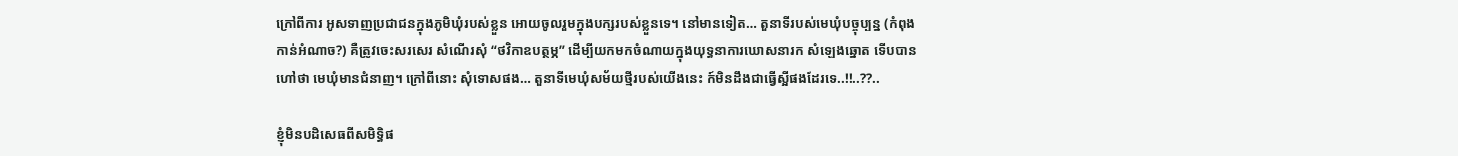ក្រៅពីការ អូសទាញប្រជាជនក្នុងភូមិឃុំរបស់ខ្លួន អោយចូលរួមក្នុងបក្សរបស់ខ្លួនទេ។ នៅមានទៀត… តួនាទីរបស់មេឃុំបច្ចុប្បន្ន (កំពុងកាន់អំណាច?) គឺត្រូវចេះសរសេរ សំណើរសុំ “ថវិកាឧបត្ថម្ភ” ដើម្បីយកមកចំណាយក្នុងយុទ្ធនាការឃោសនារក សំឡេងឆ្នោត ទើបបានហៅថា មេឃុំមានជំនាញ។ ក្រៅពីនោះ សុំទោសផង… តួនាទីមេឃុំសម័យថ្មីរបស់យើងនេះ ក៍មិនដឹងជាធ្វើស្អីផងដែរទេ..!!..??..

ខ្ញុំមិនបដិសេធពីសមិទ្ធិផ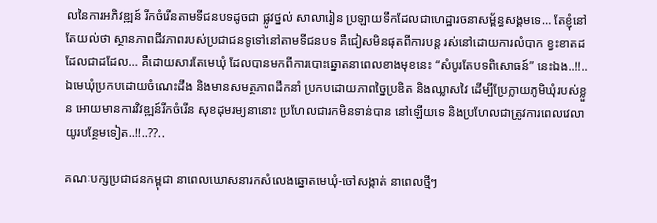លនៃការអភិវឌ្ឍន៍ រីកចំរើនតាមទីជនបទដូចជា ផ្លូវថ្នល់ សាលារៀន ប្រឡាយទឹកដែលជាហេដ្ឋារចនាសម្ព័ន្ធសង្គមទេ… តែខ្ញុំនៅតែយល់ថា ស្ថានភាពជីវភាពរបស់ប្រជាជនទូទៅនៅតាមទីជនបទ គឺជៀសមិនផុតពីការបន្ត រស់នៅដោយការលំបាក ខ្វះខាតដដែលជាដដែល… គឺដោយសារតែមេឃុំ ដែលបានមកពីការបោះឆ្នោតនាពេលខាងមុខនេះ “សំបូរតែបទពិសោធន៍” នេះឯង..!!.. ឯមេឃុំប្រកបដោយចំណេះដឹង និងមានសមត្ថភាពដឹកនាំ ប្រកបដោយភាពច្នៃប្រឌិត និងឈ្លាសវៃ ដើម្បីប្រែក្លាយភូមិឃុំរបស់ខ្លួន អោយមានការវិវឌ្ឍន៍រីកចំរើន សុខដុមរម្យនានោះ ប្រហែលជារកមិនទាន់បាន នៅឡើយទេ និងប្រហែលជាត្រូវការពេលវេលាយូរបន្ថែមទៀត..!!..??..

គណៈបក្សប្រជាជនកម្ពុជា នាពេលឃោសនារកសំលេងឆ្នោតមេឃុំ-ចៅសង្កាត់ នាពេលថ្មីៗ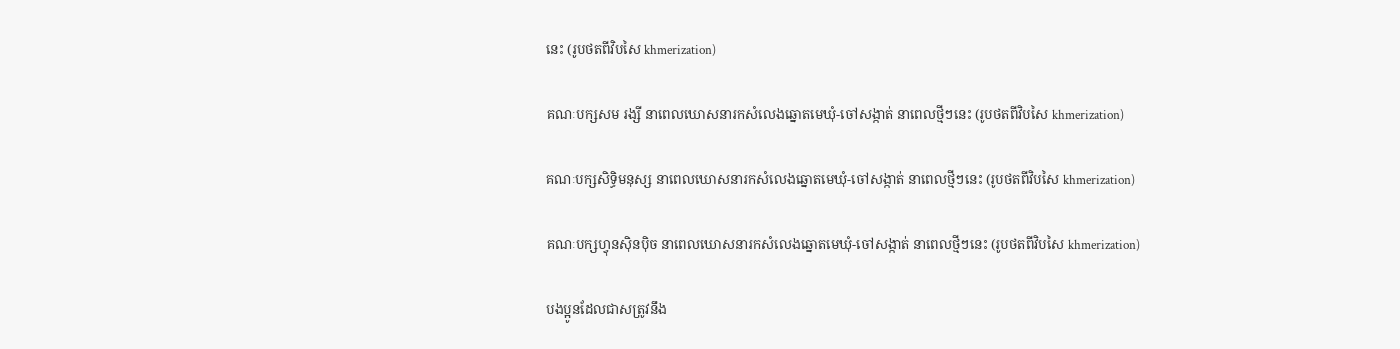នេះ (រូបថតពីវិបសៃ khmerization)

គណៈបក្សសម រង្សី នាពេលឃោសនារកសំលេងឆ្នោតមេឃុំ-ចៅសង្កាត់ នាពេលថ្មីៗនេះ (រូបថតពីវិបសៃ khmerization)

គណៈបក្សសិទ្ធិមនុស្ស នាពេលឃោសនារកសំលេងឆ្នោតមេឃុំ-ចៅសង្កាត់ នាពេលថ្មីៗនេះ (រូបថតពីវិបសៃ khmerization)

គណៈបក្សហ្វុនស៊ិនប៉ិច នាពេលឃោសនារកសំលេងឆ្នោតមេឃុំ-ចៅសង្កាត់ នាពេលថ្មីៗនេះ (រូបថតពីវិបសៃ khmerization)

បងប្អូនដែលជាសត្រូវនឹង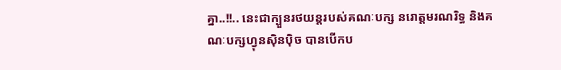គ្នា..!!.. នេះជាក្បួនរថយន្តរបស់គណៈបក្ស នរោត្តមរណរិទ្ធ និងគណៈបក្សហ្វុនស៊ិនប៉ិច បានបើកប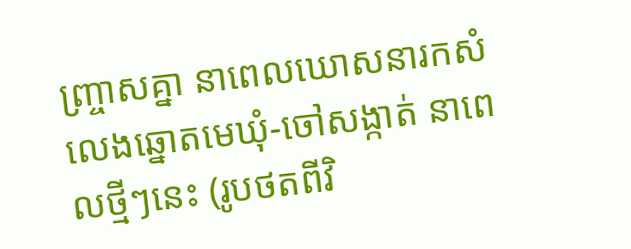ញ្ច្រាសគ្នា នាពេលឃោសនារកសំលេងឆ្នោតមេឃុំ-ចៅសង្កាត់ នាពេលថ្មីៗនេះ (រូបថតពីវិ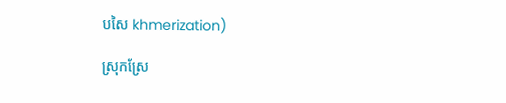បសៃ khmerization)

ស្រុកស្រែ